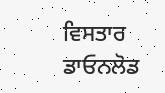ਵਿਸਤਾਰ
ਡਾਓਨਲੋਡ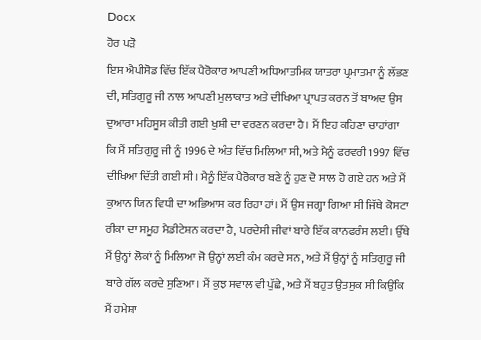Docx
ਹੋਰ ਪੜੋ
ਇਸ ਐਪੀਸੋਡ ਵਿੱਚ ਇੱਕ ਪੈਰੋਕਾਰ ਆਪਣੀ ਅਧਿਆਤਮਿਕ ਯਾਤਰਾ ਪ੍ਰਮਾਤਮਾ ਨੂੰ ਲੱਭਣ ਦੀ, ਸਤਿਗੁਰੂ ਜੀ ਨਾਲ ਆਪਣੀ ਮੁਲਾਕਾਤ ਅਤੇ ਦੀਖਿਆ ਪ੍ਰਾਪਤ ਕਰਨ ਤੋਂ ਬਾਅਦ ਉਸ ਦੁਆਰਾ ਮਹਿਸੂਸ ਕੀਤੀ ਗਈ ਖੁਸ਼ੀ ਦਾ ਵਰਣਨ ਕਰਦਾ ਹੈ। ਮੈਂ ਇਹ ਕਹਿਣਾ ਚਾਹਾਂਗਾ ਕਿ ਮੈਂ ਸਤਿਗੁਰੂ ਜੀ ਨੂੰ 1996 ਦੇ ਅੰਤ ਵਿੱਚ ਮਿਲਿਆ ਸੀ, ਅਤੇ ਮੈਨੂੰ ਫਰਵਰੀ 1997 ਵਿੱਚ ਦੀਖਿਆ ਦਿੱਤੀ ਗਈ ਸੀ। ਮੈਨੂੰ ਇੱਕ ਪੈਰੋਕਾਰ ਬਣੇ ਨੂੰ ਹੁਣ ਦੋ ਸਾਲ ਹੋ ਗਏ ਹਨ ਅਤੇ ਮੈਂ ਕੁਆਨ ਯਿਨ ਵਿਧੀ ਦਾ ਅਭਿਆਸ ਕਰ ਰਿਹਾ ਹਾਂ। ਮੈਂ ਉਸ ਜਗ੍ਹਾ ਗਿਆ ਸੀ ਜਿੱਥੇ ਕੋਸਟਾ ਰੀਕਾ ਦਾ ਸਮੂਹ ਮੈਡੀਟੇਸ਼ਨ ਕਰਦਾ ਹੈ, ਪਰਦੇਸੀ ਜੀਵਾਂ ਬਾਰੇ ਇੱਕ ਕਾਨਫਰੰਸ ਲਈ। ਉੱਥੇ ਮੈਂ ਉਨ੍ਹਾਂ ਲੋਕਾਂ ਨੂੰ ਮਿਲਿਆ ਜੋ ਉਨ੍ਹਾਂ ਲਈ ਕੰਮ ਕਰਦੇ ਸਨ, ਅਤੇ ਮੈਂ ਉਨ੍ਹਾਂ ਨੂੰ ਸਤਿਗੁਰੂ ਜੀ ਬਾਰੇ ਗੱਲ ਕਰਦੇ ਸੁਣਿਆ। ਮੈਂ ਕੁਝ ਸਵਾਲ ਵੀ ਪੁੱਛੇ, ਅਤੇ ਮੈਂ ਬਹੁਤ ਉਤਸੁਕ ਸੀ ਕਿਉਂਕਿ ਮੈਂ ਹਮੇਸ਼ਾ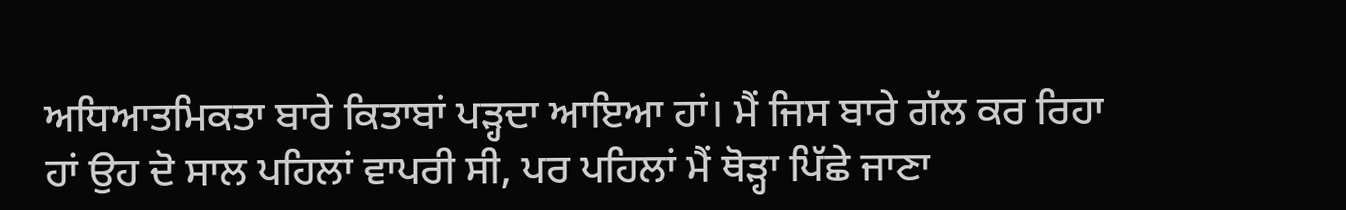ਅਧਿਆਤਮਿਕਤਾ ਬਾਰੇ ਕਿਤਾਬਾਂ ਪੜ੍ਹਦਾ ਆਇਆ ਹਾਂ। ਮੈਂ ਜਿਸ ਬਾਰੇ ਗੱਲ ਕਰ ਰਿਹਾ ਹਾਂ ਉਹ ਦੋ ਸਾਲ ਪਹਿਲਾਂ ਵਾਪਰੀ ਸੀ, ਪਰ ਪਹਿਲਾਂ ਮੈਂ ਥੋੜ੍ਹਾ ਪਿੱਛੇ ਜਾਣਾ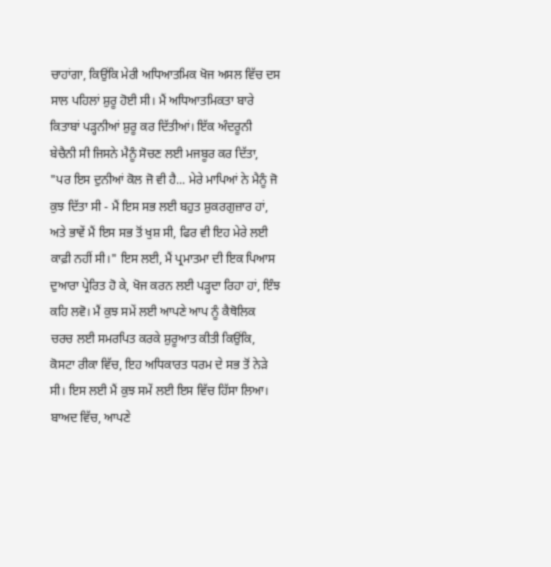ਚਾਹਾਂਗਾ, ਕਿਉਂਕਿ ਮੇਰੀ ਅਧਿਆਤਮਿਕ ਖੋਜ ਅਸਲ ਵਿੱਚ ਦਸ ਸਾਲ ਪਹਿਲਾਂ ਸ਼ੁਰੂ ਹੋਈ ਸੀ। ਮੈਂ ਅਧਿਆਤਮਿਕਤਾ ਬਾਰੇ ਕਿਤਾਬਾਂ ਪੜ੍ਹਨੀਆਂ ਸ਼ੁਰੂ ਕਰ ਦਿੱਤੀਆਂ। ਇੱਕ ਅੰਦਰੂਨੀ ਬੇਚੈਨੀ ਸੀ ਜਿਸਨੇ ਮੈਨੂੰ ਸੋਚਣ ਲਈ ਮਜਬੂਰ ਕਰ ਦਿੱਤਾ, "ਪਰ ਇਸ ਦੁਨੀਆਂ ਕੋਲ ਜੋ ਵੀ ਹੈ... ਮੇਰੇ ਮਾਪਿਆਂ ਨੇ ਮੈਨੂੰ ਜੋ ਕੁਝ ਦਿੱਤਾ ਸੀ - ਮੈਂ ਇਸ ਸਭ ਲਈ ਬਹੁਤ ਸ਼ੁਕਰਗੁਜ਼ਾਰ ਹਾਂ, ਅਤੇ ਭਾਵੇਂ ਮੈਂ ਇਸ ਸਭ ਤੋਂ ਖੁਸ਼ ਸੀ, ਫਿਰ ਵੀ ਇਹ ਮੇਰੇ ਲਈ ਕਾਫ਼ੀ ਨਹੀਂ ਸੀ।" ਇਸ ਲਈ, ਮੈਂ ਪ੍ਰਮਾਤਮਾ ਦੀ ਇਕ ਪਿਆਸ ਦੁਆਰਾ ਪ੍ਰੇਰਿਤ ਹੋ ਕੇ, ਖੋਜ ਕਰਨ ਲਈ ਪੜ੍ਹਦਾ ਰਿਹਾ ਹਾਂ, ਇੰਝ ਕਹਿ ਲਵੋ। ਮੈਂ ਕੁਝ ਸਮੇਂ ਲਈ ਆਪਣੇ ਆਪ ਨੂੰ ਕੈਥੋਲਿਕ ਚਰਚ ਲਈ ਸਮਰਪਿਤ ਕਰਕੇ ਸ਼ੁਰੂਆਤ ਕੀਤੀ ਕਿਉਂਕਿ, ਕੋਸਟਾ ਰੀਕਾ ਵਿੱਚ, ਇਹ ਅਧਿਕਾਰਤ ਧਰਮ ਦੇ ਸਭ ਤੋਂ ਨੇੜੇ ਸੀ। ਇਸ ਲਈ ਮੈਂ ਕੁਝ ਸਮੇਂ ਲਈ ਇਸ ਵਿੱਚ ਹਿੱਸਾ ਲਿਆ। ਬਾਅਦ ਵਿੱਚ, ਆਪਣੇ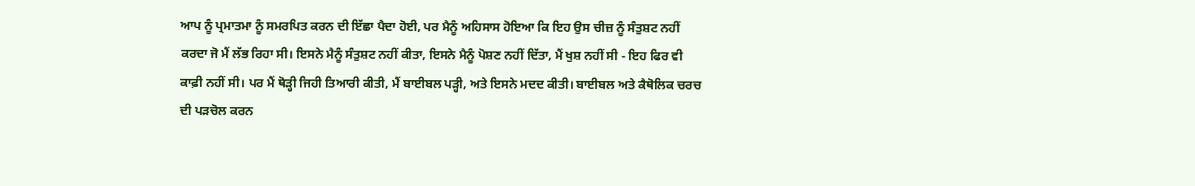ਆਪ ਨੂੰ ਪ੍ਰਮਾਤਮਾ ਨੂੰ ਸਮਰਪਿਤ ਕਰਨ ਦੀ ਇੱਛਾ ਪੈਦਾ ਹੋਈ, ਪਰ ਮੈਨੂੰ ਅਹਿਸਾਸ ਹੋਇਆ ਕਿ ਇਹ ਉਸ ਚੀਜ਼ ਨੂੰ ਸੰਤੁਸ਼ਟ ਨਹੀਂ ਕਰਦਾ ਜੋ ਮੈਂ ਲੱਭ ਰਿਹਾ ਸੀ। ਇਸਨੇ ਮੈਨੂੰ ਸੰਤੁਸ਼ਟ ਨਹੀਂ ਕੀਤਾ, ਇਸਨੇ ਮੈਨੂੰ ਪੋਸ਼ਣ ਨਹੀਂ ਦਿੱਤਾ, ਮੈਂ ਖੁਸ਼ ਨਹੀਂ ਸੀ - ਇਹ ਫਿਰ ਵੀ ਕਾਫ਼ੀ ਨਹੀਂ ਸੀ। ਪਰ ਮੈਂ ਥੋੜ੍ਹੀ ਜਿਹੀ ਤਿਆਰੀ ਕੀਤੀ, ਮੈਂ ਬਾਈਬਲ ਪੜ੍ਹੀ, ਅਤੇ ਇਸਨੇ ਮਦਦ ਕੀਤੀ। ਬਾਈਬਲ ਅਤੇ ਕੈਥੋਲਿਕ ਚਰਚ ਦੀ ਪੜਚੋਲ ਕਰਨ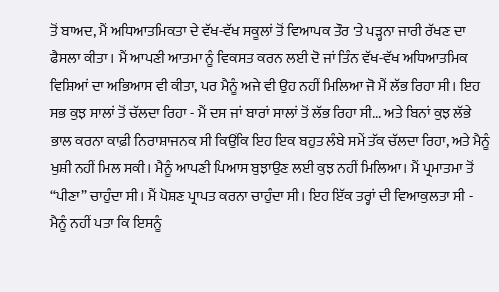ਤੋਂ ਬਾਅਦ, ਮੈਂ ਅਧਿਆਤਮਿਕਤਾ ਦੇ ਵੱਖ-ਵੱਖ ਸਕੂਲਾਂ ਤੋਂ ਵਿਆਪਕ ਤੌਰ 'ਤੇ ਪੜ੍ਹਨਾ ਜਾਰੀ ਰੱਖਣ ਦਾ ਫੈਸਲਾ ਕੀਤਾ। ਮੈਂ ਆਪਣੀ ਆਤਮਾ ਨੂੰ ਵਿਕਸਤ ਕਰਨ ਲਈ ਦੋ ਜਾਂ ਤਿੰਨ ਵੱਖ-ਵੱਖ ਅਧਿਆਤਮਿਕ ਵਿਸ਼ਿਆਂ ਦਾ ਅਭਿਆਸ ਵੀ ਕੀਤਾ, ਪਰ ਮੈਨੂੰ ਅਜੇ ਵੀ ਉਹ ਨਹੀਂ ਮਿਲਿਆ ਜੋ ਮੈਂ ਲੱਭ ਰਿਹਾ ਸੀ। ਇਹ ਸਭ ਕੁਝ ਸਾਲਾਂ ਤੋਂ ਚੱਲਦਾ ਰਿਹਾ - ਮੈਂ ਦਸ ਜਾਂ ਬਾਰਾਂ ਸਾਲਾਂ ਤੋਂ ਲੱਭ ਰਿਹਾ ਸੀ... ਅਤੇ ਬਿਨਾਂ ਕੁਝ ਲੱਭੇ ਭਾਲ ਕਰਨਾ ਕਾਫ਼ੀ ਨਿਰਾਸ਼ਾਜਨਕ ਸੀ ਕਿਉਂਕਿ ਇਹ ਇਕ ਬਹੁਤ ਲੰਬੇ ਸਮੇਂ ਤੱਕ ਚੱਲਦਾ ਰਿਹਾ, ਅਤੇ ਮੈਨੂੰ ਖੁਸ਼ੀ ਨਹੀਂ ਮਿਲ ਸਕੀ। ਮੈਨੂੰ ਆਪਣੀ ਪਿਆਸ ਬੁਝਾਉਣ ਲਈ ਕੁਝ ਨਹੀਂ ਮਿਲਿਆ। ਮੈਂ ਪ੍ਰਮਾਤਮਾ ਤੋਂ “ਪੀਣਾ” ਚਾਹੁੰਦਾ ਸੀ। ਮੈਂ ਪੋਸ਼ਣ ਪ੍ਰਾਪਤ ਕਰਨਾ ਚਾਹੁੰਦਾ ਸੀ। ਇਹ ਇੱਕ ਤਰ੍ਹਾਂ ਦੀ ਵਿਆਕੁਲਤਾ ਸੀ - ਮੈਨੂੰ ਨਹੀਂ ਪਤਾ ਕਿ ਇਸਨੂੰ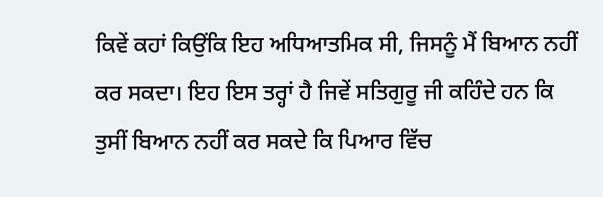ਕਿਵੇਂ ਕਹਾਂ ਕਿਉਂਕਿ ਇਹ ਅਧਿਆਤਮਿਕ ਸੀ, ਜਿਸਨੂੰ ਮੈਂ ਬਿਆਨ ਨਹੀਂ ਕਰ ਸਕਦਾ। ਇਹ ਇਸ ਤਰ੍ਹਾਂ ਹੈ ਜਿਵੇਂ ਸਤਿਗੁਰੂ ਜੀ ਕਹਿੰਦੇ ਹਨ ਕਿ ਤੁਸੀਂ ਬਿਆਨ ਨਹੀਂ ਕਰ ਸਕਦੇ ਕਿ ਪਿਆਰ ਵਿੱਚ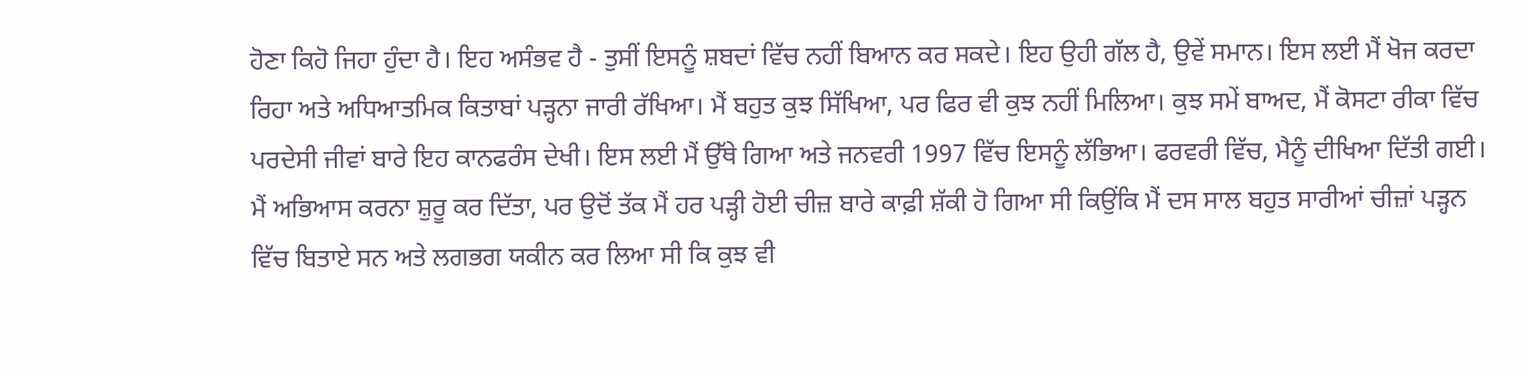ਹੋਣਾ ਕਿਹੋ ਜਿਹਾ ਹੁੰਦਾ ਹੈ। ਇਹ ਅਸੰਭਵ ਹੈ - ਤੁਸੀਂ ਇਸਨੂੰ ਸ਼ਬਦਾਂ ਵਿੱਚ ਨਹੀਂ ਬਿਆਨ ਕਰ ਸਕਦੇ। ਇਹ ਉਹੀ ਗੱਲ ਹੈ, ਉਵੇਂ ਸਮਾਨ। ਇਸ ਲਈ ਮੈਂ ਖੋਜ ਕਰਦਾ ਰਿਹਾ ਅਤੇ ਅਧਿਆਤਮਿਕ ਕਿਤਾਬਾਂ ਪੜ੍ਹਨਾ ਜਾਰੀ ਰੱਖਿਆ। ਮੈਂ ਬਹੁਤ ਕੁਝ ਸਿੱਖਿਆ, ਪਰ ਫਿਰ ਵੀ ਕੁਝ ਨਹੀਂ ਮਿਲਿਆ। ਕੁਝ ਸਮੇਂ ਬਾਅਦ, ਮੈਂ ਕੋਸਟਾ ਰੀਕਾ ਵਿੱਚ ਪਰਦੇਸੀ ਜੀਵਾਂ ਬਾਰੇ ਇਹ ਕਾਨਫਰੰਸ ਦੇਖੀ। ਇਸ ਲਈ ਮੈਂ ਉੱਥੇ ਗਿਆ ਅਤੇ ਜਨਵਰੀ 1997 ਵਿੱਚ ਇਸਨੂੰ ਲੱਭਿਆ। ਫਰਵਰੀ ਵਿੱਚ, ਮੈਨੂੰ ਦੀਖਿਆ ਦਿੱਤੀ ਗਈ। ਮੈਂ ਅਭਿਆਸ ਕਰਨਾ ਸ਼ੁਰੂ ਕਰ ਦਿੱਤਾ, ਪਰ ਉਦੋਂ ਤੱਕ ਮੈਂ ਹਰ ਪੜ੍ਹੀ ਹੋਈ ਚੀਜ਼ ਬਾਰੇ ਕਾਫ਼ੀ ਸ਼ੱਕੀ ਹੋ ਗਿਆ ਸੀ ਕਿਉਂਕਿ ਮੈਂ ਦਸ ਸਾਲ ਬਹੁਤ ਸਾਰੀਆਂ ਚੀਜ਼ਾਂ ਪੜ੍ਹਨ ਵਿੱਚ ਬਿਤਾਏ ਸਨ ਅਤੇ ਲਗਭਗ ਯਕੀਨ ਕਰ ਲਿਆ ਸੀ ਕਿ ਕੁਝ ਵੀ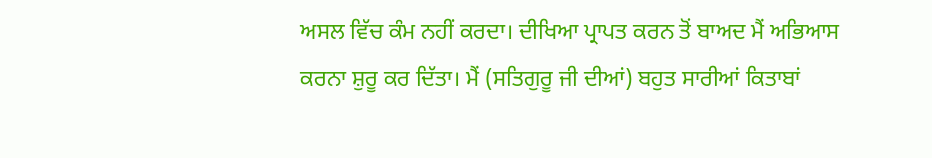ਅਸਲ ਵਿੱਚ ਕੰਮ ਨਹੀਂ ਕਰਦਾ। ਦੀਖਿਆ ਪ੍ਰਾਪਤ ਕਰਨ ਤੋਂ ਬਾਅਦ ਮੈਂ ਅਭਿਆਸ ਕਰਨਾ ਸ਼ੁਰੂ ਕਰ ਦਿੱਤਾ। ਮੈਂ (ਸਤਿਗੁਰੂ ਜੀ ਦੀਆਂ) ਬਹੁਤ ਸਾਰੀਆਂ ਕਿਤਾਬਾਂ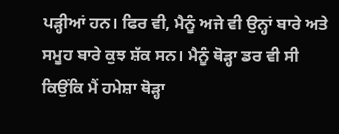ਪੜ੍ਹੀਆਂ ਹਨ। ਫਿਰ ਵੀ, ਮੈਨੂੰ ਅਜੇ ਵੀ ਉਨ੍ਹਾਂ ਬਾਰੇ ਅਤੇ ਸਮੂਹ ਬਾਰੇ ਕੁਝ ਸ਼ੱਕ ਸਨ। ਮੈਨੂੰ ਥੋੜ੍ਹਾ ਡਰ ਵੀ ਸੀ ਕਿਉਂਕਿ ਮੈਂ ਹਮੇਸ਼ਾ ਥੋੜ੍ਹਾ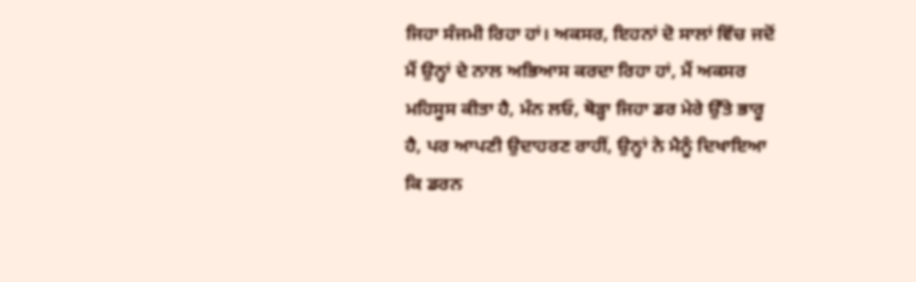ਜਿਹਾ ਸੰਜਮੀ ਰਿਹਾ ਹਾਂ। ਅਕਸਰ, ਇਹਨਾਂ ਦੋ ਸਾਲਾਂ ਵਿੱਚ ਜਦੋਂ ਮੈਂ ਉਨ੍ਹਾਂ ਦੇ ਨਾਲ ਅਭਿਆਸ ਕਰਦਾ ਰਿਹਾ ਹਾਂ, ਮੈਂ ਅਕਸਰ ਮਹਿਸੂਸ ਕੀਤਾ ਹੈ, ਮੰਨ ਲਓ, ਥੋੜ੍ਹਾ ਜਿਹਾ ਡਰ ਮੇਰੇ ਉੱਤੇ ਭਾਰੂ ਹੈ, ਪਰ ਆਪਣੀ ਉਦਾਹਰਣ ਰਾਹੀਂ, ਉਨ੍ਹਾਂ ਨੇ ਮੈਨੂੰ ਦਿਖਾਇਆ ਕਿ ਡਰਨ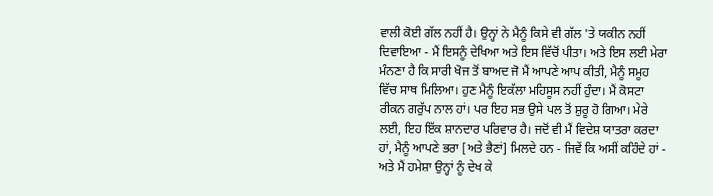ਵਾਲੀ ਕੋਈ ਗੱਲ ਨਹੀਂ ਹੈ। ਉਨ੍ਹਾਂ ਨੇ ਮੈਨੂੰ ਕਿਸੇ ਵੀ ਗੱਲ 'ਤੇ ਯਕੀਨ ਨਹੀਂ ਦਿਵਾਇਆ - ਮੈਂ ਇਸਨੂੰ ਦੇਖਿਆ ਅਤੇ ਇਸ ਵਿੱਚੋਂ ਪੀਤਾ। ਅਤੇ ਇਸ ਲਈ ਮੇਰਾ ਮੰਨਣਾ ਹੈ ਕਿ ਸਾਰੀ ਖੋਜ ਤੋਂ ਬਾਅਦ ਜੋ ਮੈਂ ਆਪਣੇ ਆਪ ਕੀਤੀ, ਮੈਨੂੰ ਸਮੂਹ ਵਿੱਚ ਸਾਥ ਮਿਲਿਆ। ਹੁਣ ਮੈਨੂੰ ਇਕੱਲਾ ਮਹਿਸੂਸ ਨਹੀਂ ਹੁੰਦਾ। ਮੈਂ ਕੋਸਟਾ ਰੀਕਨ ਗਰੁੱਪ ਨਾਲ ਹਾਂ। ਪਰ ਇਹ ਸਭ ਉਸੇ ਪਲ ਤੋਂ ਸ਼ੁਰੂ ਹੋ ਗਿਆ। ਮੇਰੇ ਲਈ, ਇਹ ਇੱਕ ਸ਼ਾਨਦਾਰ ਪਰਿਵਾਰ ਹੈ। ਜਦੋਂ ਵੀ ਮੈਂ ਵਿਦੇਸ਼ ਯਾਤਰਾ ਕਰਦਾ ਹਾਂ, ਮੈਨੂੰ ਆਪਣੇ ਭਰਾ [ਅਤੇ ਭੈਣਾਂ] ਮਿਲਦੇ ਹਨ - ਜਿਵੇਂ ਕਿ ਅਸੀਂ ਕਹਿੰਦੇ ਹਾਂ - ਅਤੇ ਮੈਂ ਹਮੇਸ਼ਾ ਉਨ੍ਹਾਂ ਨੂੰ ਦੇਖ ਕੇ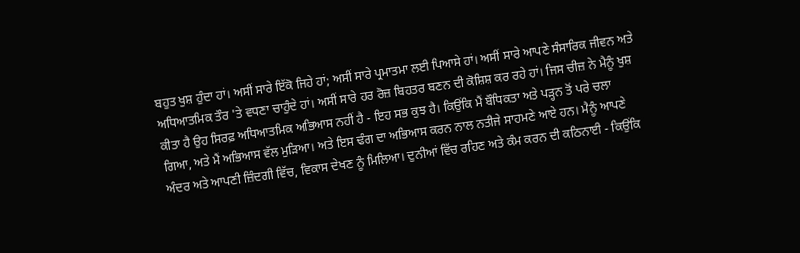ਬਹੁਤ ਖੁਸ਼ ਹੁੰਦਾ ਹਾਂ। ਅਸੀਂ ਸਾਰੇ ਇੱਕੋ ਜਿਹੇ ਹਾਂ; ਅਸੀਂ ਸਾਰੇ ਪ੍ਰਮਾਤਮਾ ਲਈ ਪਿਆਸੇ ਹਾਂ। ਅਸੀਂ ਸਾਰੇ ਆਪਣੇ ਸੰਸਾਰਿਕ ਜੀਵਨ ਅਤੇ ਅਧਿਆਤਮਿਕ ਤੌਰ 'ਤੇ ਵਧਣਾ ਚਾਹੁੰਦੇ ਹਾਂ। ਅਸੀਂ ਸਾਰੇ ਹਰ ਰੋਜ਼ ਬਿਹਤਰ ਬਣਨ ਦੀ ਕੋਸ਼ਿਸ਼ ਕਰ ਰਹੇ ਹਾਂ। ਜਿਸ ਚੀਜ਼ ਨੇ ਮੈਨੂੰ ਖੁਸ਼ ਕੀਤਾ ਹੈ ਉਹ ਸਿਰਫ਼ ਅਧਿਆਤਮਿਕ ਅਭਿਆਸ ਨਹੀਂ ਹੈ - ਇਹ ਸਭ ਕੁਝ ਹੈ। ਕਿਉਂਕਿ ਮੈਂ ਬੌਧਿਕਤਾ ਅਤੇ ਪੜ੍ਹਨ ਤੋਂ ਪਰੇ ਚਲਾ ਗਿਆ, ਅਤੇ ਮੈਂ ਅਭਿਆਸ ਵੱਲ ਮੁੜਿਆ। ਅਤੇ ਇਸ ਢੰਗ ਦਾ ਅਭਿਆਸ ਕਰਨ ਨਾਲ ਨਤੀਜੇ ਸਾਹਮਣੇ ਆਏ ਹਨ। ਮੈਨੂੰ ਆਪਣੇ ਅੰਦਰ ਅਤੇ ਆਪਣੀ ਜ਼ਿੰਦਗੀ ਵਿੱਚ, ਵਿਕਾਸ ਦੇਖਣ ਨੂੰ ਮਿਲਿਆ। ਦੁਨੀਆਂ ਵਿੱਚ ਰਹਿਣ ਅਤੇ ਕੰਮ ਕਰਨ ਦੀ ਕਠਿਨਾਈ - ਕਿਉਂਕਿ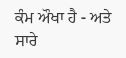ਕੰਮ ਔਖਾ ਹੈ - ਅਤੇ ਸਾਰੇ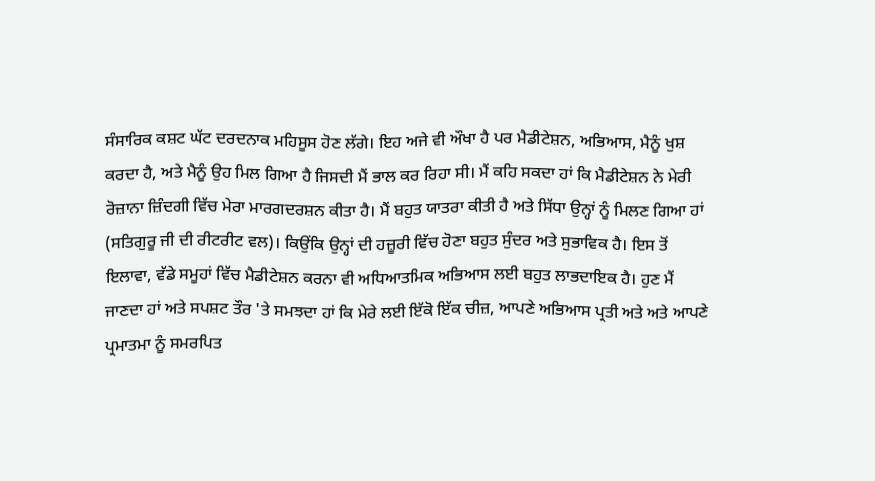ਸੰਸਾਰਿਕ ਕਸ਼ਟ ਘੱਟ ਦਰਦਨਾਕ ਮਹਿਸੂਸ ਹੋਣ ਲੱਗੇ। ਇਹ ਅਜੇ ਵੀ ਔਖਾ ਹੈ ਪਰ ਮੈਡੀਟੇਸ਼ਨ, ਅਭਿਆਸ, ਮੈਨੂੰ ਖੁਸ਼ ਕਰਦਾ ਹੈ, ਅਤੇ ਮੈਨੂੰ ਉਹ ਮਿਲ ਗਿਆ ਹੈ ਜਿਸਦੀ ਮੈਂ ਭਾਲ ਕਰ ਰਿਹਾ ਸੀ। ਮੈਂ ਕਹਿ ਸਕਦਾ ਹਾਂ ਕਿ ਮੈਡੀਟੇਸ਼ਨ ਨੇ ਮੇਰੀ ਰੋਜ਼ਾਨਾ ਜ਼ਿੰਦਗੀ ਵਿੱਚ ਮੇਰਾ ਮਾਰਗਦਰਸ਼ਨ ਕੀਤਾ ਹੈ। ਮੈਂ ਬਹੁਤ ਯਾਤਰਾ ਕੀਤੀ ਹੈ ਅਤੇ ਸਿੱਧਾ ਉਨ੍ਹਾਂ ਨੂੰ ਮਿਲਣ ਗਿਆ ਹਾਂ (ਸਤਿਗੁਰੂ ਜੀ ਦੀ ਰੀਟਰੀਟ ਵਲ)। ਕਿਉਂਕਿ ਉਨ੍ਹਾਂ ਦੀ ਹਜ਼ੂਰੀ ਵਿੱਚ ਹੋਣਾ ਬਹੁਤ ਸੁੰਦਰ ਅਤੇ ਸੁਭਾਵਿਕ ਹੈ। ਇਸ ਤੋਂ ਇਲਾਵਾ, ਵੱਡੇ ਸਮੂਹਾਂ ਵਿੱਚ ਮੈਡੀਟੇਸ਼ਨ ਕਰਨਾ ਵੀ ਅਧਿਆਤਮਿਕ ਅਭਿਆਸ ਲਈ ਬਹੁਤ ਲਾਭਦਾਇਕ ਹੈ। ਹੁਣ ਮੈਂ ਜਾਣਦਾ ਹਾਂ ਅਤੇ ਸਪਸ਼ਟ ਤੌਰ 'ਤੇ ਸਮਝਦਾ ਹਾਂ ਕਿ ਮੇਰੇ ਲਈ ਇੱਕੋ ਇੱਕ ਚੀਜ਼, ਆਪਣੇ ਅਭਿਆਸ ਪ੍ਰਤੀ ਅਤੇ ਅਤੇ ਆਪਣੇ ਪ੍ਰਮਾਤਮਾ ਨੂੰ ਸਮਰਪਿਤ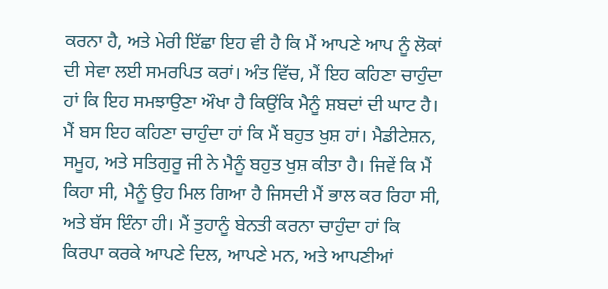ਕਰਨਾ ਹੈ, ਅਤੇ ਮੇਰੀ ਇੱਛਾ ਇਹ ਵੀ ਹੈ ਕਿ ਮੈਂ ਆਪਣੇ ਆਪ ਨੂੰ ਲੋਕਾਂ ਦੀ ਸੇਵਾ ਲਈ ਸਮਰਪਿਤ ਕਰਾਂ। ਅੰਤ ਵਿੱਚ, ਮੈਂ ਇਹ ਕਹਿਣਾ ਚਾਹੁੰਦਾ ਹਾਂ ਕਿ ਇਹ ਸਮਝਾਉਣਾ ਔਖਾ ਹੈ ਕਿਉਂਕਿ ਮੈਨੂੰ ਸ਼ਬਦਾਂ ਦੀ ਘਾਟ ਹੈ। ਮੈਂ ਬਸ ਇਹ ਕਹਿਣਾ ਚਾਹੁੰਦਾ ਹਾਂ ਕਿ ਮੈਂ ਬਹੁਤ ਖੁਸ਼ ਹਾਂ। ਮੈਡੀਟੇਸ਼ਨ, ਸਮੂਹ, ਅਤੇ ਸਤਿਗੁਰੂ ਜੀ ਨੇ ਮੈਨੂੰ ਬਹੁਤ ਖੁਸ਼ ਕੀਤਾ ਹੈ। ਜਿਵੇਂ ਕਿ ਮੈਂ ਕਿਹਾ ਸੀ, ਮੈਨੂੰ ਉਹ ਮਿਲ ਗਿਆ ਹੈ ਜਿਸਦੀ ਮੈਂ ਭਾਲ ਕਰ ਰਿਹਾ ਸੀ, ਅਤੇ ਬੱਸ ਇੰਨਾ ਹੀ। ਮੈਂ ਤੁਹਾਨੂੰ ਬੇਨਤੀ ਕਰਨਾ ਚਾਹੁੰਦਾ ਹਾਂ ਕਿ ਕਿਰਪਾ ਕਰਕੇ ਆਪਣੇ ਦਿਲ, ਆਪਣੇ ਮਨ, ਅਤੇ ਆਪਣੀਆਂ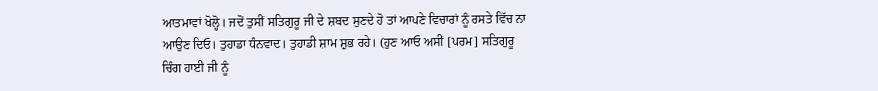ਆਤਮਾਵਾਂ ਖੋਲ੍ਹੋ। ਜਦੋਂ ਤੁਸੀਂ ਸਤਿਗੁਰੂ ਜੀ ਦੇ ਸ਼ਬਦ ਸੁਣਦੇ ਹੋ ਤਾਂ ਆਪਣੇ ਵਿਚਾਰਾਂ ਨੂੰ ਰਸਤੇ ਵਿੱਚ ਨਾ ਆਉਣ ਦਿਓ। ਤੁਹਾਡਾ ਧੰਨਵਾਦ। ਤੁਹਾਡੀ ਸ਼ਾਮ ਸ਼ੁਭ ਰਹੇ। (ਹੁਣ ਆਓ ਅਸੀਂ [ਪਰਮ] ਸਤਿਗੁਰੂ ਚਿੰਗ ਹਾਈ ਜੀ ਨੂੰ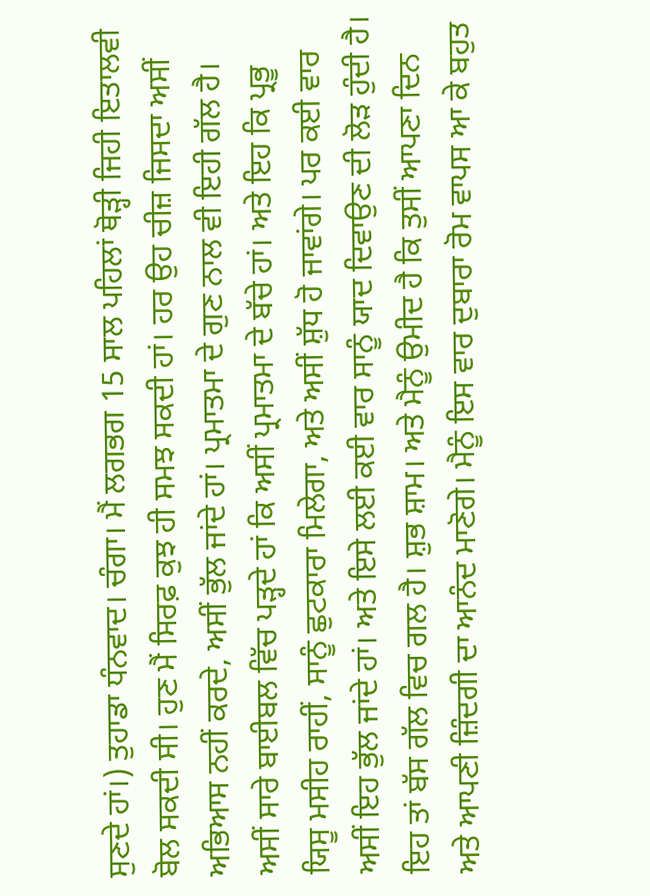ਸੁਣਦੇ ਹਾਂ।) ਤੁਹਾਡਾ ਧੰਨਵਾਦ। ਚੰਗਾ। ਮੈਂ ਲਗਭਗ 15 ਸਾਲ ਪਹਿਲਾਂ ਥੋੜ੍ਹੀ ਜਿਹੀ ਇਤਾਲਵੀ ਬੋਲ ਸਕਦੀ ਸੀ। ਹੁਣ ਮੈਂ ਸਿਰਫ਼ ਕੁਝ ਹੀ ਸਮਝ ਸਕਦੀ ਹਾਂ। ਹਰ ਉਹ ਚੀਜ਼ ਜਿਸਦਾ ਅਸੀਂ ਅਭਿਆਸ ਨਹੀਂ ਕਰਦੇ, ਅਸੀਂ ਭੁੱਲ ਜਾਂਦੇ ਹਾਂ। ਪ੍ਰਮਾਤਮਾ ਦੇ ਗੁਣ ਨਾਲ ਵੀ ਇਹੀ ਗੱਲ ਹੈ। ਅਸੀਂ ਸਾਰੇ ਬਾਈਬਲ ਵਿੱਚ ਪੜ੍ਹਦੇ ਹਾਂ ਕਿ ਅਸੀਂ ਪ੍ਰਮਾਤਮਾ ਦੇ ਬੱਚੇ ਹਾਂ। ਅਤੇ ਇਹ ਕਿ ਪ੍ਰਭੂ ਯਿਸੂ ਮਸੀਹ ਰਾਹੀਂ, ਸਾਨੂੰ ਛੁਟਕਾਰਾ ਮਿਲੇਗਾ, ਅਤੇ ਅਸੀਂ ਸ਼ੁੱਧ ਹੋ ਜਾਵਾਂਗੇ। ਪਰ ਕਈ ਵਾਰ ਅਸੀਂ ਇਹ ਭੁੱਲ ਜਾਂਦੇ ਹਾਂ। ਅਤੇ ਇਸੇ ਲਈ ਕਈ ਵਾਰ ਸਾਨੂੰ ਯਾਦ ਦਿਵਾਉਣ ਦੀ ਲੋੜ ਹੁੰਦੀ ਹੈ। ਇਹ ਤਾਂ ਬੱਸ ਗੱਲ ਵਿਚ ਗਲ ਹੈ। ਸ਼ੁਭ ਸ਼ਾਮ। ਅਤੇ ਮੈਨੂੰ ਉਮੀਦ ਹੈ ਕਿ ਤੁਸੀਂ ਆਪਣਾ ਦਿਨ ਅਤੇ ਆਪਣੀ ਜ਼ਿੰਦਗੀ ਦਾ ਆਨੰਦ ਮਾਣੋਗੇ। ਮੈਨੂੰ ਇਸ ਵਾਰ ਦੁਬਾਰਾ ਰੋਮ ਵਾਪਸ ਆ ਕੇ ਬਹੁਤ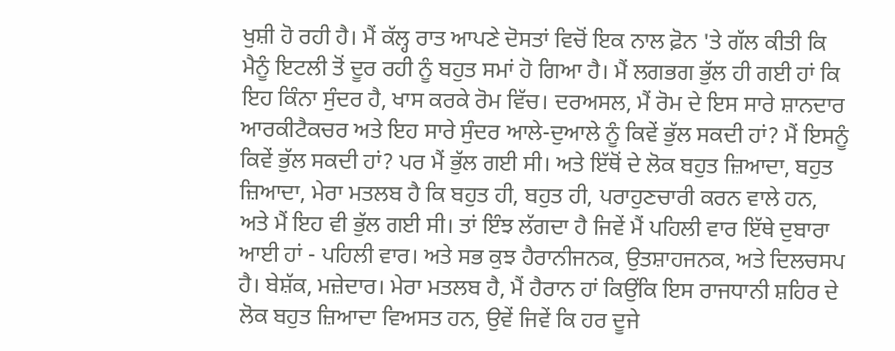ਖੁਸ਼ੀ ਹੋ ਰਹੀ ਹੈ। ਮੈਂ ਕੱਲ੍ਹ ਰਾਤ ਆਪਣੇ ਦੋਸਤਾਂ ਵਿਚੋਂ ਇਕ ਨਾਲ ਫ਼ੋਨ 'ਤੇ ਗੱਲ ਕੀਤੀ ਕਿ ਮੈਨੂੰ ਇਟਲੀ ਤੋਂ ਦੂਰ ਰਹੀ ਨੂੰ ਬਹੁਤ ਸਮਾਂ ਹੋ ਗਿਆ ਹੈ। ਮੈਂ ਲਗਭਗ ਭੁੱਲ ਹੀ ਗਈ ਹਾਂ ਕਿ ਇਹ ਕਿੰਨਾ ਸੁੰਦਰ ਹੈ, ਖਾਸ ਕਰਕੇ ਰੋਮ ਵਿੱਚ। ਦਰਅਸਲ, ਮੈਂ ਰੋਮ ਦੇ ਇਸ ਸਾਰੇ ਸ਼ਾਨਦਾਰ ਆਰਕੀਟੈਕਚਰ ਅਤੇ ਇਹ ਸਾਰੇ ਸੁੰਦਰ ਆਲੇ-ਦੁਆਲੇ ਨੂੰ ਕਿਵੇਂ ਭੁੱਲ ਸਕਦੀ ਹਾਂ? ਮੈਂ ਇਸਨੂੰ ਕਿਵੇਂ ਭੁੱਲ ਸਕਦੀ ਹਾਂ? ਪਰ ਮੈਂ ਭੁੱਲ ਗਈ ਸੀ। ਅਤੇ ਇੱਥੋਂ ਦੇ ਲੋਕ ਬਹੁਤ ਜ਼ਿਆਦਾ, ਬਹੁਤ ਜ਼ਿਆਦਾ, ਮੇਰਾ ਮਤਲਬ ਹੈ ਕਿ ਬਹੁਤ ਹੀ, ਬਹੁਤ ਹੀ, ਪਰਾਹੁਣਚਾਰੀ ਕਰਨ ਵਾਲੇ ਹਨ, ਅਤੇ ਮੈਂ ਇਹ ਵੀ ਭੁੱਲ ਗਈ ਸੀ। ਤਾਂ ਇੰਝ ਲੱਗਦਾ ਹੈ ਜਿਵੇਂ ਮੈਂ ਪਹਿਲੀ ਵਾਰ ਇੱਥੇ ਦੁਬਾਰਾ ਆਈ ਹਾਂ - ਪਹਿਲੀ ਵਾਰ। ਅਤੇ ਸਭ ਕੁਝ ਹੈਰਾਨੀਜਨਕ, ਉਤਸ਼ਾਹਜਨਕ, ਅਤੇ ਦਿਲਚਸਪ ਹੈ। ਬੇਸ਼ੱਕ, ਮਜ਼ੇਦਾਰ। ਮੇਰਾ ਮਤਲਬ ਹੈ, ਮੈਂ ਹੈਰਾਨ ਹਾਂ ਕਿਉਂਕਿ ਇਸ ਰਾਜਧਾਨੀ ਸ਼ਹਿਰ ਦੇ ਲੋਕ ਬਹੁਤ ਜ਼ਿਆਦਾ ਵਿਅਸਤ ਹਨ, ਉਵੇਂ ਜਿਵੇਂ ਕਿ ਹਰ ਦੂਜੇ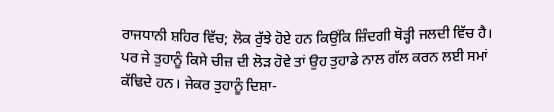ਰਾਜਧਾਨੀ ਸ਼ਹਿਰ ਵਿੱਚ; ਲੋਕ ਰੁੱਝੇ ਹੋਏ ਹਨ ਕਿਉਂਕਿ ਜ਼ਿੰਦਗੀ ਥੋੜ੍ਹੀ ਜਲਦੀ ਵਿੱਚ ਹੈ। ਪਰ ਜੇ ਤੁਹਾਨੂੰ ਕਿਸੇ ਚੀਜ਼ ਦੀ ਲੋੜ ਹੋਵੇ ਤਾਂ ਉਹ ਤੁਹਾਡੇ ਨਾਲ ਗੱਲ ਕਰਨ ਲਈ ਸਮਾਂ ਕੱਢਿਦੇ ਹਨ। ਜੇਕਰ ਤੁਹਾਨੂੰ ਦਿਸ਼ਾ-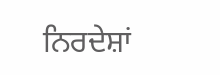ਨਿਰਦੇਸ਼ਾਂ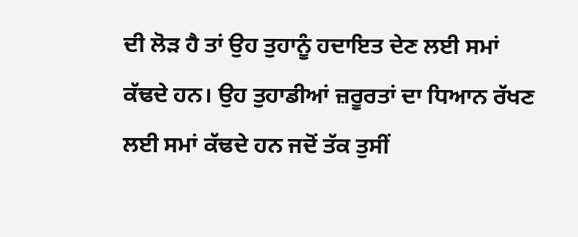ਦੀ ਲੋੜ ਹੈ ਤਾਂ ਉਹ ਤੁਹਾਨੂੰ ਹਦਾਇਤ ਦੇਣ ਲਈ ਸਮਾਂ ਕੱਢਦੇ ਹਨ। ਉਹ ਤੁਹਾਡੀਆਂ ਜ਼ਰੂਰਤਾਂ ਦਾ ਧਿਆਨ ਰੱਖਣ ਲਈ ਸਮਾਂ ਕੱਢਦੇ ਹਨ ਜਦੋਂ ਤੱਕ ਤੁਸੀਂ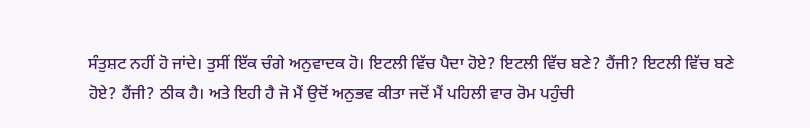ਸੰਤੁਸ਼ਟ ਨਹੀਂ ਹੋ ਜਾਂਦੇ। ਤੁਸੀਂ ਇੱਕ ਚੰਗੇ ਅਨੁਵਾਦਕ ਹੋ। ਇਟਲੀ ਵਿੱਚ ਪੈਦਾ ਹੋਏ? ਇਟਲੀ ਵਿੱਚ ਬਣੇ? ਹੈਂਜੀ? ਇਟਲੀ ਵਿੱਚ ਬਣੇ ਹੋਏ? ਹੈਂਜੀ? ਠੀਕ ਹੈ। ਅਤੇ ਇਹੀ ਹੈ ਜੋ ਮੈਂ ਉਦੋਂ ਅਨੁਭਵ ਕੀਤਾ ਜਦੋਂ ਮੈਂ ਪਹਿਲੀ ਵਾਰ ਰੋਮ ਪਹੁੰਚੀ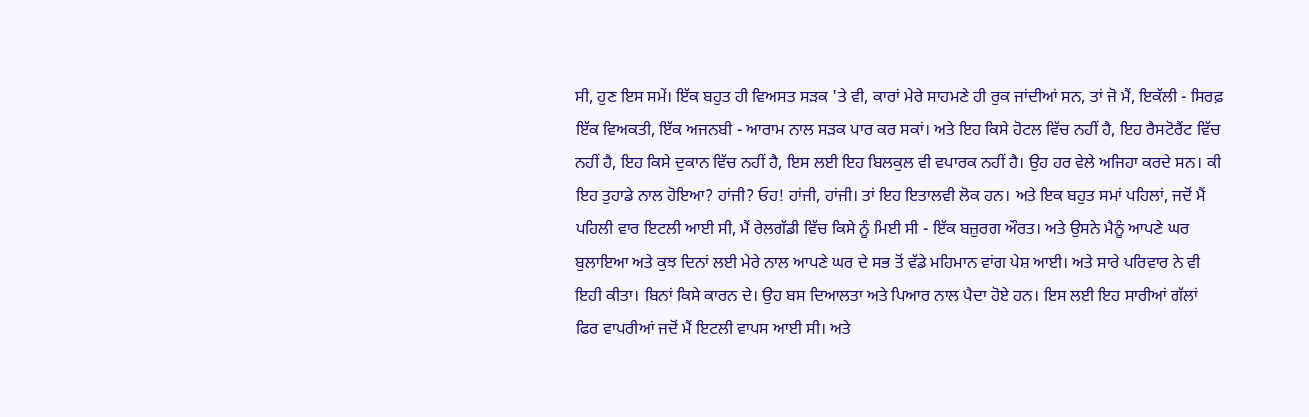ਸੀ, ਹੁਣ ਇਸ ਸਮੇਂ। ਇੱਕ ਬਹੁਤ ਹੀ ਵਿਅਸਤ ਸੜਕ 'ਤੇ ਵੀ, ਕਾਰਾਂ ਮੇਰੇ ਸਾਹਮਣੇ ਹੀ ਰੁਕ ਜਾਂਦੀਆਂ ਸਨ, ਤਾਂ ਜੋ ਮੈਂ, ਇਕੱਲੀ - ਸਿਰਫ਼ ਇੱਕ ਵਿਅਕਤੀ, ਇੱਕ ਅਜਨਬੀ - ਆਰਾਮ ਨਾਲ ਸੜਕ ਪਾਰ ਕਰ ਸਕਾਂ। ਅਤੇ ਇਹ ਕਿਸੇ ਹੋਟਲ ਵਿੱਚ ਨਹੀਂ ਹੈ, ਇਹ ਰੈਸਟੋਰੈਂਟ ਵਿੱਚ ਨਹੀਂ ਹੈ, ਇਹ ਕਿਸੇ ਦੁਕਾਨ ਵਿੱਚ ਨਹੀਂ ਹੈ, ਇਸ ਲਈ ਇਹ ਬਿਲਕੁਲ ਵੀ ਵਪਾਰਕ ਨਹੀਂ ਹੈ। ਉਹ ਹਰ ਵੇਲੇ ਅਜਿਹਾ ਕਰਦੇ ਸਨ। ਕੀ ਇਹ ਤੁਹਾਡੇ ਨਾਲ ਹੋਇਆ? ਹਾਂਜੀ? ਓਹ! ਹਾਂਜੀ, ਹਾਂਜੀ। ਤਾਂ ਇਹ ਇਤਾਲਵੀ ਲੋਕ ਹਨ। ਅਤੇ ਇਕ ਬਹੁਤ ਸਮਾਂ ਪਹਿਲਾਂ, ਜਦੋਂ ਮੈਂ ਪਹਿਲੀ ਵਾਰ ਇਟਲੀ ਆਈ ਸੀ, ਮੈਂ ਰੇਲਗੱਡੀ ਵਿੱਚ ਕਿਸੇ ਨੂੰ ਮਿਈ ਸੀ - ਇੱਕ ਬਜ਼ੁਰਗ ਔਰਤ। ਅਤੇ ਉਸਨੇ ਮੈਨੂੰ ਆਪਣੇ ਘਰ ਬੁਲਾਇਆ ਅਤੇ ਕੁਝ ਦਿਨਾਂ ਲਈ ਮੇਰੇ ਨਾਲ ਆਪਣੇ ਘਰ ਦੇ ਸਭ ਤੋਂ ਵੱਡੇ ਮਹਿਮਾਨ ਵਾਂਗ ਪੇਸ਼ ਆਈ। ਅਤੇ ਸਾਰੇ ਪਰਿਵਾਰ ਨੇ ਵੀ ਇਹੀ ਕੀਤਾ। ਬਿਨਾਂ ਕਿਸੇ ਕਾਰਨ ਦੇ। ਉਹ ਬਸ ਦਿਆਲਤਾ ਅਤੇ ਪਿਆਰ ਨਾਲ ਪੈਦਾ ਹੋਏ ਹਨ। ਇਸ ਲਈ ਇਹ ਸਾਰੀਆਂ ਗੱਲਾਂ ਫਿਰ ਵਾਪਰੀਆਂ ਜਦੋਂ ਮੈਂ ਇਟਲੀ ਵਾਪਸ ਆਈ ਸੀ। ਅਤੇ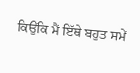ਕਿਉਂਕਿ ਮੈਂ ਇੱਥੇ ਬਹੁਤ ਸਮੇਂ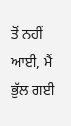ਤੋਂ ਨਹੀਂ ਆਈ, ਮੈਂ ਭੁੱਲ ਗਈ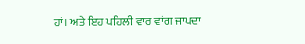ਹਾਂ। ਅਤੇ ਇਹ ਪਹਿਲੀ ਵਾਰ ਵਾਂਗ ਜਾਪਦਾ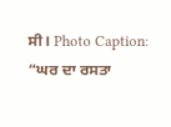ਸੀ। Photo Caption: “ਘਰ ਦਾ ਰਸਤਾ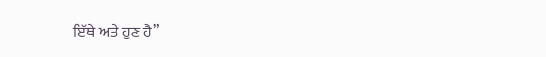ਇੱਥੇ ਅਤੇ ਹੁਣ ਹੈ”